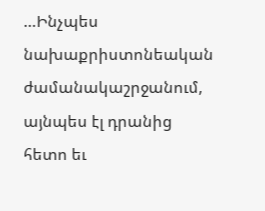…Ինչպես նախաքրիստոնեական ժամանակաշրջանում, այնպես էլ դրանից հետո եւ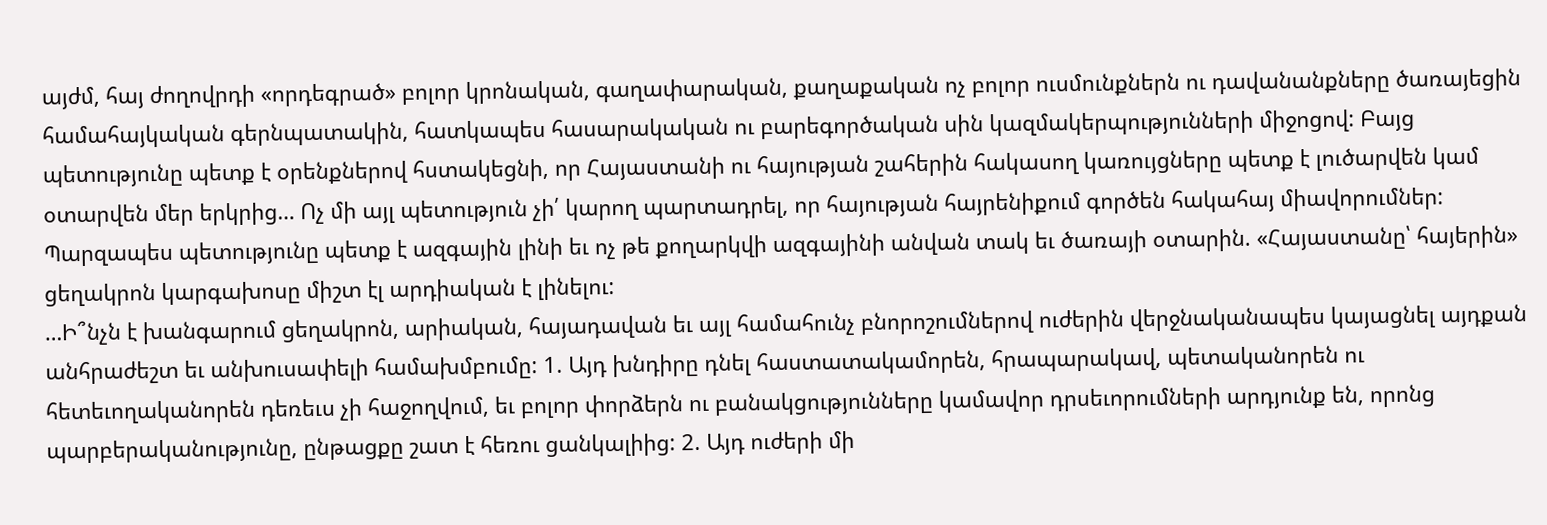այժմ, հայ ժողովրդի «որդեգրած» բոլոր կրոնական, գաղափարական, քաղաքական ոչ բոլոր ուսմունքներն ու դավանանքները ծառայեցին համահայկական գերնպատակին, հատկապես հասարակական ու բարեգործական սին կազմակերպությունների միջոցով: Բայց պետությունը պետք է օրենքներով հստակեցնի, որ Հայաստանի ու հայության շահերին հակասող կառույցները պետք է լուծարվեն կամ օտարվեն մեր երկրից… Ոչ մի այլ պետություն չի՛ կարող պարտադրել, որ հայության հայրենիքում գործեն հակահայ միավորումներ: Պարզապես պետությունը պետք է ազգային լինի եւ ոչ թե քողարկվի ազգայինի անվան տակ եւ ծառայի օտարին. «Հայաստանը՝ հայերին» ցեղակրոն կարգախոսը միշտ էլ արդիական է լինելու:
…Ի՞նչն է խանգարում ցեղակրոն, արիական, հայադավան եւ այլ համահունչ բնորոշումներով ուժերին վերջնականապես կայացնել այդքան անհրաժեշտ եւ անխուսափելի համախմբումը: 1. Այդ խնդիրը դնել հաստատակամորեն, հրապարակավ, պետականորեն ու հետեւողականորեն դեռեւս չի հաջողվում, եւ բոլոր փորձերն ու բանակցությունները կամավոր դրսեւորումների արդյունք են, որոնց պարբերականությունը, ընթացքը շատ է հեռու ցանկալիից: 2. Այդ ուժերի մի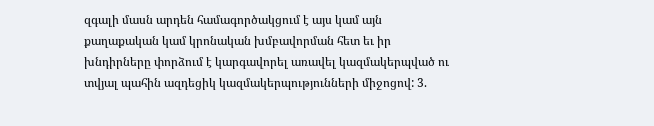զգալի մասն արդեն համագործակցում է այս կամ այն քաղաքական կամ կրոնական խմբավորման հետ եւ իր խնդիրները փորձում է կարգավորել առավել կազմակերպված ու տվյալ պահին ազդեցիկ կազմակերպությունների միջոցով: 3.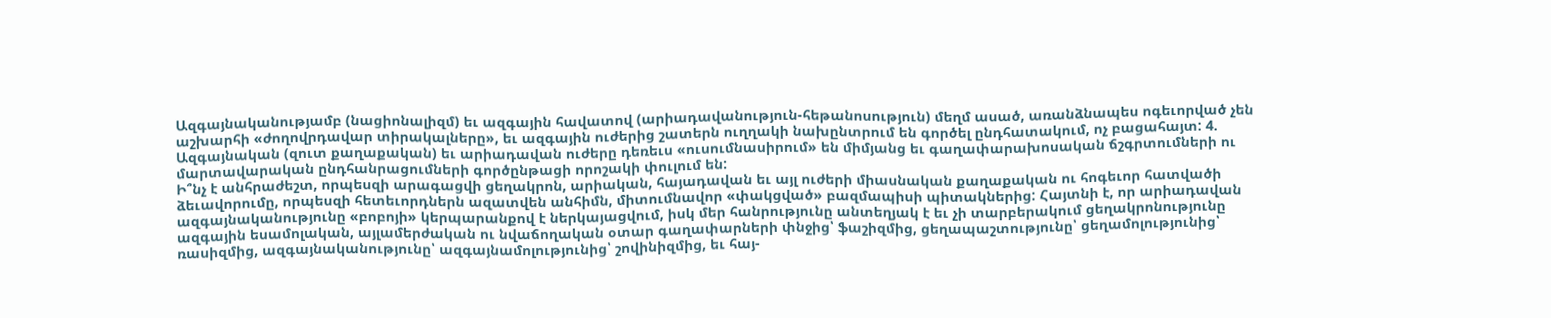Ազգայնականությամբ (նացիոնալիզմ) եւ ազգային հավատով (արիադավանություն-հեթանոսություն) մեղմ ասած, առանձնապես ոգեւորված չեն աշխարհի «ժողովրդավար տիրակալները», եւ ազգային ուժերից շատերն ուղղակի նախընտրում են գործել ընդհատակում, ոչ բացահայտ: 4. Ազգայնական (զուտ քաղաքական) եւ արիադավան ուժերը դեռեւս «ուսումնասիրում» են միմյանց եւ գաղափարախոսական ճշգրտումների ու մարտավարական ընդհանրացումների գործընթացի որոշակի փուլում են:
Ի՞նչ է անհրաժեշտ, որպեսզի արագացվի ցեղակրոն, արիական, հայադավան եւ այլ ուժերի միասնական քաղաքական ու հոգեւոր հատվածի ձեւավորումը, որպեսզի հետեւորդներն ազատվեն անհիմն, միտումնավոր «փակցված» բազմապիսի պիտակներից: Հայտնի է, որ արիադավան ազգայնականությունը «բոբոյի» կերպարանքով է ներկայացվում, իսկ մեր հանրությունը անտեղյակ է եւ չի տարբերակում ցեղակրոնությունը ազգային եսամոլական, այլամերժական ու նվաճողական օտար գաղափարների փնջից՝ ֆաշիզմից, ցեղապաշտությունը՝ ցեղամոլությունից՝ ռասիզմից, ազգայնականությունը՝ ազգայնամոլությունից՝ շովինիզմից, եւ հայ-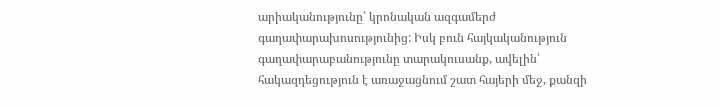արիականությունը՝ կրոնական ազգամերժ գաղափարախոսությունից: Իսկ բուն հայկականություն գաղափարաբանությունը տարակուսանք, ավելին՝ հակազդեցություն է առաջացնում շատ հայերի մեջ, քանզի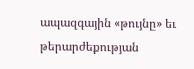ապազգային «թույնը» եւ թերարժեքության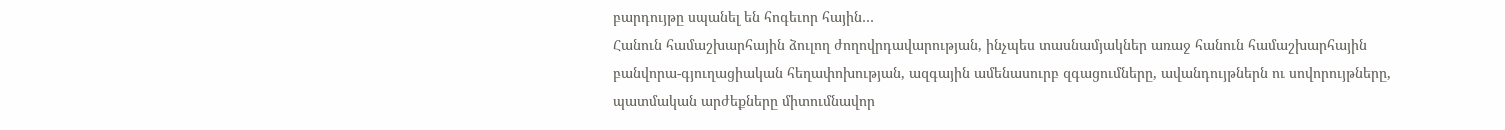բարդույթը սպանել են հոգեւոր հային…
Հանուն համաշխարհային ձուլող ժողովրդավարության, ինչպես տասնամյակներ առաջ հանուն համաշխարհային բանվորա-գյուղացիական հեղափոխության, ազգային ամենասուրբ զգացումները, ավանդույթներն ու սովորույթները, պատմական արժեքները միտումնավոր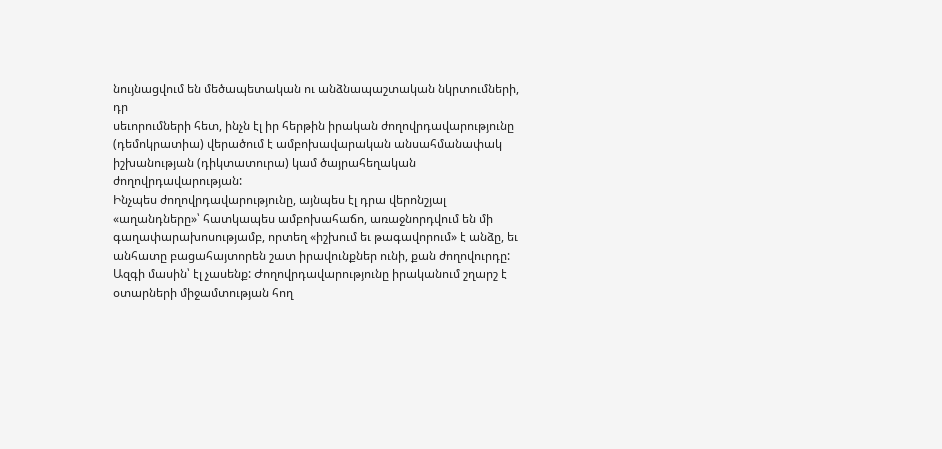նույնացվում են մեծապետական ու անձնապաշտական նկրտումների, դր
սեւորումների հետ, ինչն էլ իր հերթին իրական ժողովրդավարությունը (դեմոկրատիա) վերածում է ամբոխավարական անսահմանափակ իշխանության (դիկտատուրա) կամ ծայրահեղական ժողովրդավարության:
Ինչպես ժողովրդավարությունը, այնպես էլ դրա վերոնշյալ «աղանդները»՝ հատկապես ամբոխահաճո, առաջնորդվում են մի գաղափարախոսությամբ, որտեղ «իշխում եւ թագավորում» է անձը, եւ անհատը բացահայտորեն շատ իրավունքներ ունի, քան ժողովուրդը: Ազգի մասին՝ էլ չասենք: Ժողովրդավարությունը իրականում շղարշ է օտարների միջամտության հող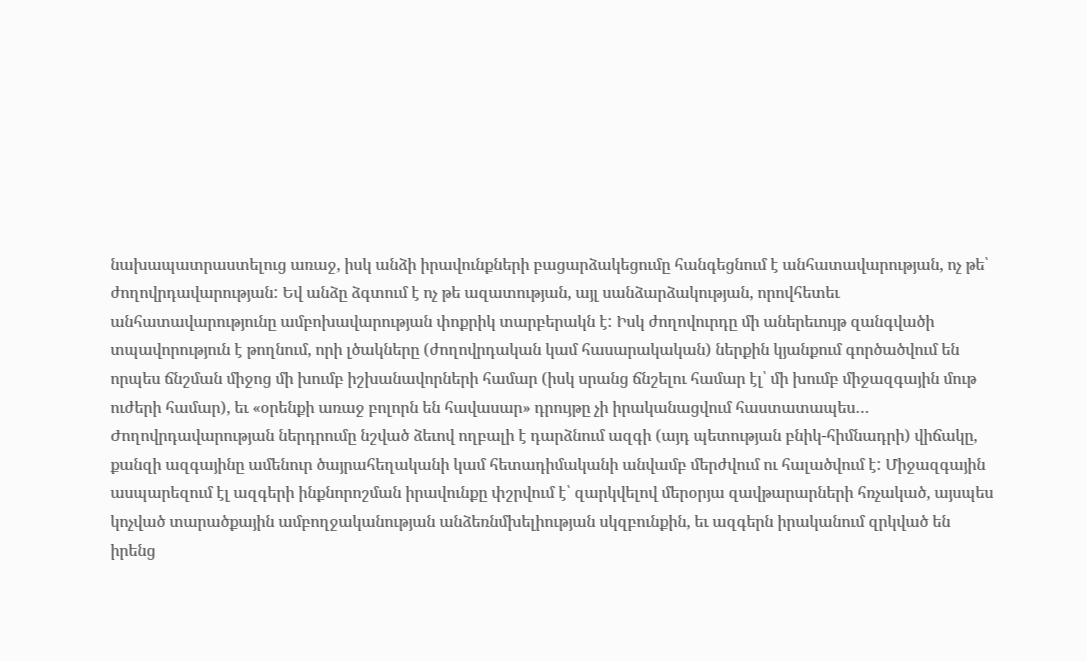նախապատրաստելուց առաջ, իսկ անձի իրավունքների բացարձակեցումը հանգեցնում է անհատավարության, ոչ թե՝ ժողովրդավարության: Եվ անձը ձգտում է ոչ թե ազատության, այլ սանձարձակության, որովհետեւ անհատավարությունը ամբոխավարության փոքրիկ տարբերակն է: Իսկ ժողովուրդը մի աներեւույթ զանգվածի տպավորություն է թողնում, որի լծակները (ժողովրդական կամ հասարակական) ներքին կյանքում գործածվում են որպես ճնշման միջոց մի խումբ իշխանավորների համար (իսկ սրանց ճնշելու համար էլ՝ մի խումբ միջազգային մութ ուժերի համար), եւ «օրենքի առաջ բոլորն են հավասար» դրույթը չի իրականացվում հաստատապես…
Ժողովրդավարության ներդրումը նշված ձեւով ողբալի է դարձնում ազգի (այդ պետության բնիկ-հիմնադրի) վիճակը, քանզի ազգայինը ամենուր ծայրահեղականի կամ հետադիմականի անվամբ մերժվում ու հալածվում է: Միջազգային ասպարեզում էլ ազգերի ինքնորոշման իրավունքը փշրվում է՝ զարկվելով մերօրյա զավթարարների հռչակած, այսպես կոչված տարածքային ամբողջականության անձեռնմխելիության սկզբունքին, եւ ազգերն իրականում զրկված են իրենց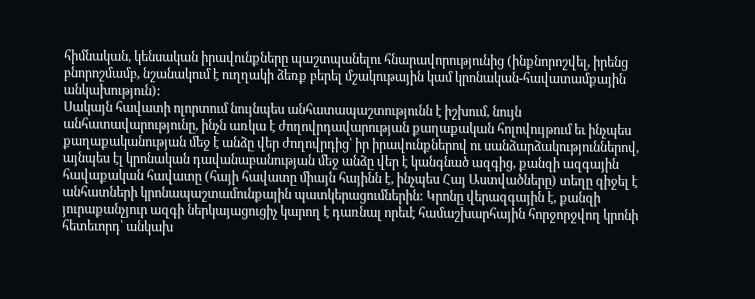հիմնական, կենսական իրավունքները պաշտպանելու հնարավորությունից (ինքնորոշվել, իրենց բնորոշմամբ, նշանակում է ուղղակի ձեռք բերել մշակութային կամ կրոնական-հավատամքային անկախություն):
Սակայն հավատի ոլորտում նույնպես անհատապաշտությունն է իշխում, նույն անհատավարությունը, ինչն առկա է ժողովրդավարության քաղաքական հոլովույթում եւ ինչպես քաղաքականության մեջ է անձը վեր ժողովրդից՝ իր իրավունքներով ու սանձարձակություններով, այնպես էլ կրոնական դավանաբանության մեջ անձը վեր է կանգնած ազգից, քանզի ազգային հավաքական հավատը (հայի հավատը միայն հայինն է, ինչպես Հայ Աստվածները) տեղը զիջել է անհատների կրոնապաշտամունքային պատկերացումներին: Կրոնը վերազգային է, քանզի յուրաքանչյուր ազգի ներկայացուցիչ կարող է դառնալ որեւէ համաշխարհային հորջորջվող կրոնի հետեւորդ՝ անկախ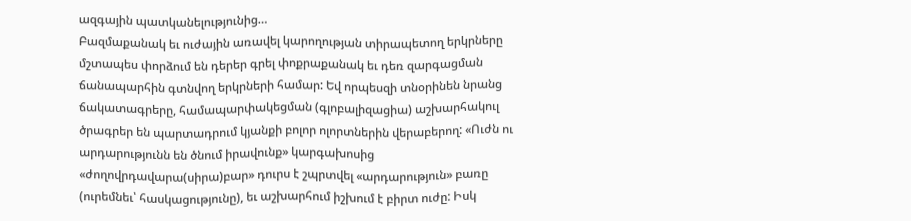ազգային պատկանելությունից…
Բազմաքանակ եւ ուժային առավել կարողության տիրապետող երկրները մշտապես փորձում են դերեր գրել փոքրաքանակ եւ դեռ զարգացման ճանապարհին գտնվող երկրների համար: Եվ որպեսզի տնօրինեն նրանց ճակատագրերը, համապարփակեցման (գլոբալիզացիա) աշխարհակուլ ծրագրեր են պարտադրում կյանքի բոլոր ոլորտներին վերաբերող: «Ուժն ու արդարությունն են ծնում իրավունք» կարգախոսից «ժողովրդավարա(սիրա)բար» դուրս է շպրտվել «արդարություն» բառը (ուրեմնեւ՝ հասկացությունը), եւ աշխարհում իշխում է բիրտ ուժը: Իսկ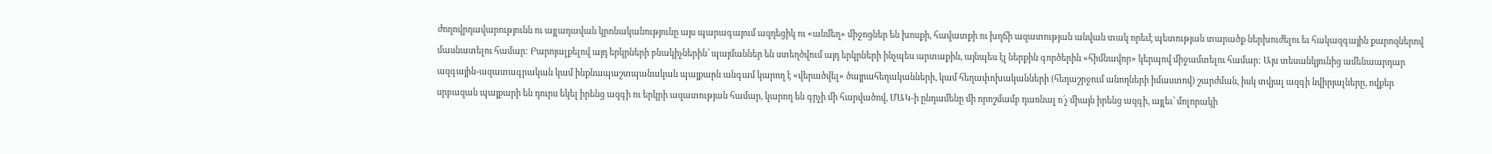ժողովրդավարությունն ու այլադավան կրոնականությունը այս պարագայում ազդեցիկ ու «անմեղ» միջոցներ են խոսքի, հավատքի ու խղճի ազատության անվան տակ որեւէ պետության տարածք ներխուժելու եւ հակազգային քարոզներով մասնատելու համար: Բարոյալքելով այդ երկրների բնակիչներին՝ պայմաններ են ստեղծվում այդ երկրների ինչպես արտաքին, այնպես էլ ներքին գործերին «հիմնավոր» կերպով միջամտելու համար: Այս տեսանկյունից ամենաարդար ազգային-ազատագրական կամ ինքնապաշտպանական պայքարն անգամ կարող է «վերածվել» ծայրահեղականների, կամ հեղափոխականների (հեղաշրջում անողների իմաստով) շարժման, իսկ տվյալ ազգի նվիրյալները, ովքեր սրբազան պայքարի են դուրս եկել իրենց ազգի ու երկրի ազատության համար, կարող են գրչի մի հարվածով, ՄԱԿ-ի ընդամենը մի որոշմամբ դառնալ ո՛չ միայն իրենց ազգի, այլեւ՝ մոլորակի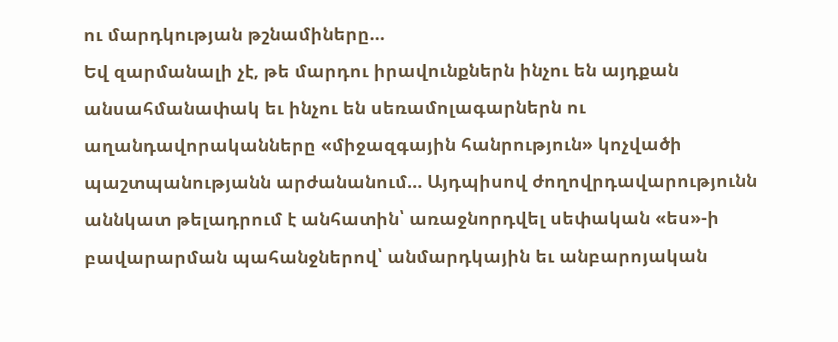ու մարդկության թշնամիները…
Եվ զարմանալի չէ, թե մարդու իրավունքներն ինչու են այդքան
անսահմանափակ եւ ինչու են սեռամոլագարներն ու աղանդավորականները «միջազգային հանրություն» կոչվածի պաշտպանությանն արժանանում… Այդպիսով ժողովրդավարությունն աննկատ թելադրում է անհատին՝ առաջնորդվել սեփական «ես»-ի բավարարման պահանջներով՝ անմարդկային եւ անբարոյական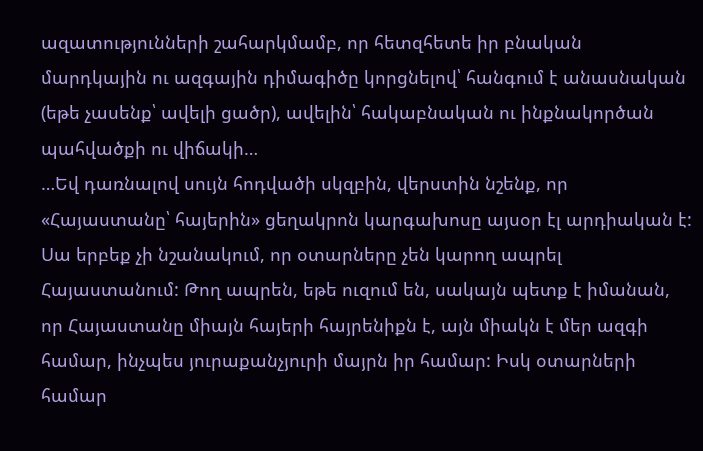ազատությունների շահարկմամբ, որ հետզհետե իր բնական մարդկային ու ազգային դիմագիծը կորցնելով՝ հանգում է անասնական (եթե չասենք՝ ավելի ցածր), ավելին՝ հակաբնական ու ինքնակործան պահվածքի ու վիճակի…
…Եվ դառնալով սույն հոդվածի սկզբին, վերստին նշենք, որ «Հայաստանը՝ հայերին» ցեղակրոն կարգախոսը այսօր էլ արդիական է: Սա երբեք չի նշանակում, որ օտարները չեն կարող ապրել Հայաստանում: Թող ապրեն, եթե ուզում են, սակայն պետք է իմանան, որ Հայաստանը միայն հայերի հայրենիքն է, այն միակն է մեր ազգի համար, ինչպես յուրաքանչյուրի մայրն իր համար: Իսկ օտարների համար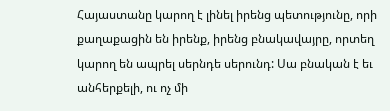Հայաստանը կարող է լինել իրենց պետությունը, որի քաղաքացին են իրենք, իրենց բնակավայրը, որտեղ կարող են ապրել սերնդե սերունդ: Սա բնական է եւ անհերքելի, ու ոչ մի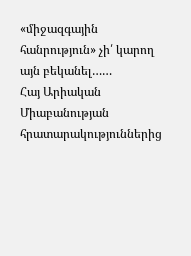«միջազգային հանրություն» չի՛ կարող այն բեկանել……
Հայ Արիական Միաբանության հրատարակություններից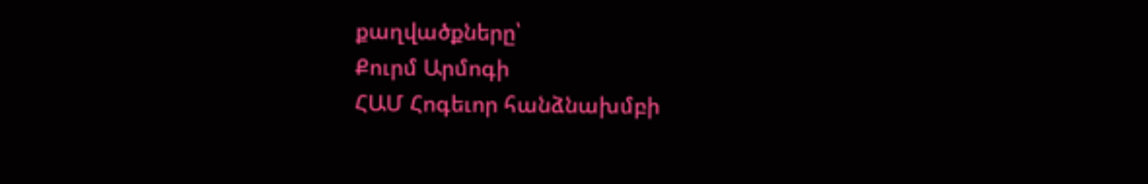քաղվածքները՝
Քուրմ Արմոգի
ՀԱՄ Հոգեւոր հանձնախմբի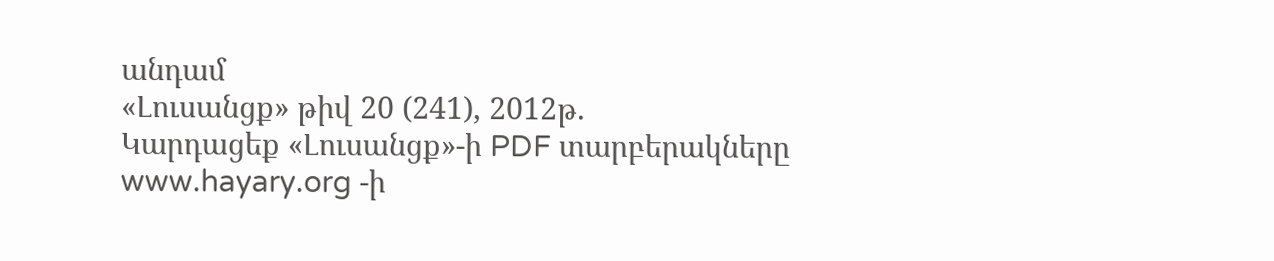անդամ
«Լուսանցք» թիվ 20 (241), 2012թ.
Կարդացեք «Լուսանցք»-ի PDF տարբերակները www.hayary.org -ի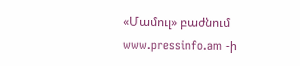«Մամուլ» բաժնում www.pressinfo.am -ի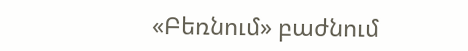«Բեռնում» բաժնում